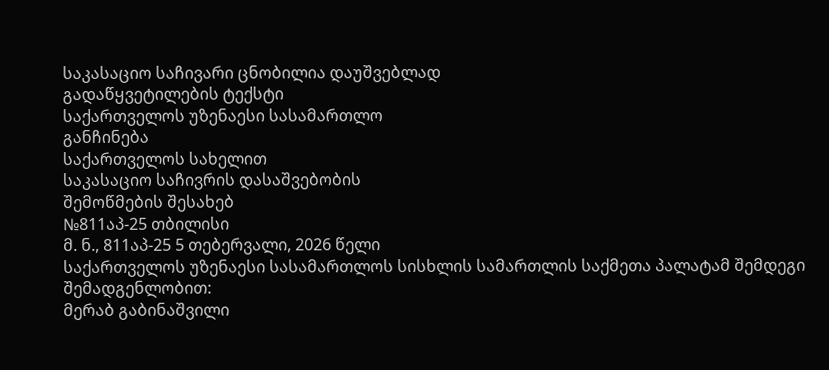საკასაციო საჩივარი ცნობილია დაუშვებლად
გადაწყვეტილების ტექსტი
საქართველოს უზენაესი სასამართლო
განჩინება
საქართველოს სახელით
საკასაციო საჩივრის დასაშვებობის
შემოწმების შესახებ
№811აპ-25 თბილისი
მ. ნ., 811აპ-25 5 თებერვალი, 2026 წელი
საქართველოს უზენაესი სასამართლოს სისხლის სამართლის საქმეთა პალატამ შემდეგი შემადგენლობით:
მერაბ გაბინაშვილი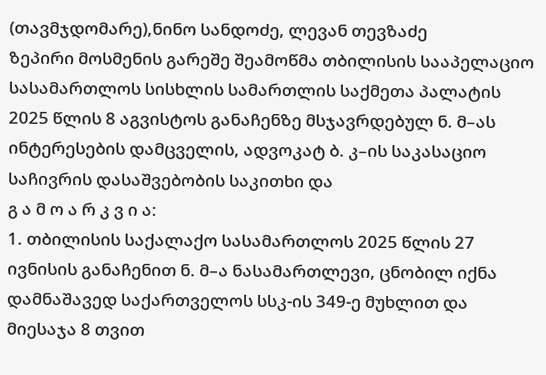(თავმჯდომარე),ნინო სანდოძე, ლევან თევზაძე
ზეპირი მოსმენის გარეშე შეამოწმა თბილისის სააპელაციო სასამართლოს სისხლის სამართლის საქმეთა პალატის 2025 წლის 8 აგვისტოს განაჩენზე მსჯავრდებულ ნ. მ–ას ინტერესების დამცველის, ადვოკატ ბ. კ–ის საკასაციო საჩივრის დასაშვებობის საკითხი და
გ ა მ ო ა რ კ ვ ი ა:
1. თბილისის საქალაქო სასამართლოს 2025 წლის 27 ივნისის განაჩენით ნ. მ–ა ნასამართლევი, ცნობილ იქნა დამნაშავედ საქართველოს სსკ-ის 349-ე მუხლით და მიესაჯა 8 თვით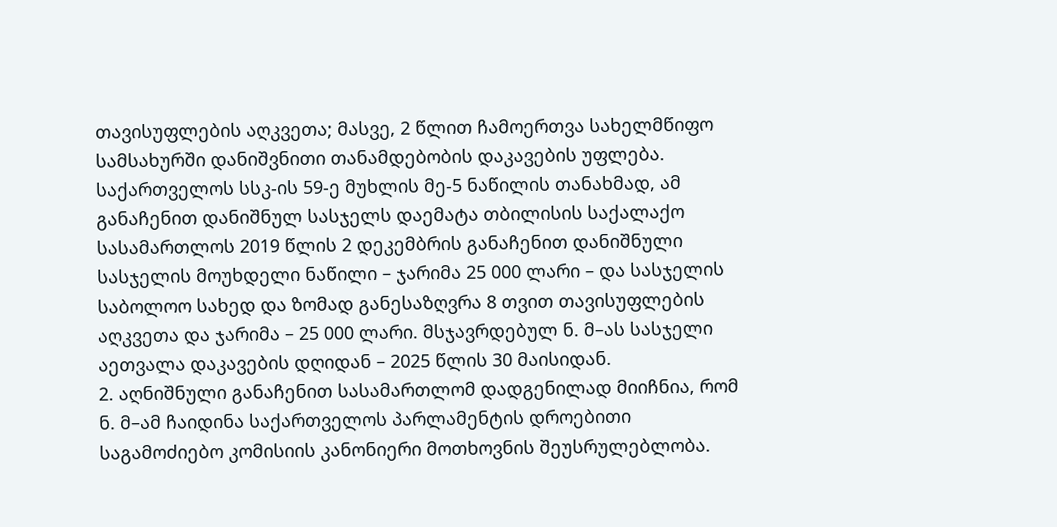თავისუფლების აღკვეთა; მასვე, 2 წლით ჩამოერთვა სახელმწიფო სამსახურში დანიშვნითი თანამდებობის დაკავების უფლება. საქართველოს სსკ-ის 59-ე მუხლის მე-5 ნაწილის თანახმად, ამ განაჩენით დანიშნულ სასჯელს დაემატა თბილისის საქალაქო სასამართლოს 2019 წლის 2 დეკემბრის განაჩენით დანიშნული სასჯელის მოუხდელი ნაწილი – ჯარიმა 25 000 ლარი – და სასჯელის საბოლოო სახედ და ზომად განესაზღვრა 8 თვით თავისუფლების აღკვეთა და ჯარიმა – 25 000 ლარი. მსჯავრდებულ ნ. მ–ას სასჯელი აეთვალა დაკავების დღიდან – 2025 წლის 30 მაისიდან.
2. აღნიშნული განაჩენით სასამართლომ დადგენილად მიიჩნია, რომ ნ. მ–ამ ჩაიდინა საქართველოს პარლამენტის დროებითი საგამოძიებო კომისიის კანონიერი მოთხოვნის შეუსრულებლობა.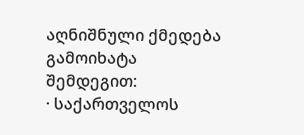აღნიშნული ქმედება გამოიხატა შემდეგით:
· საქართველოს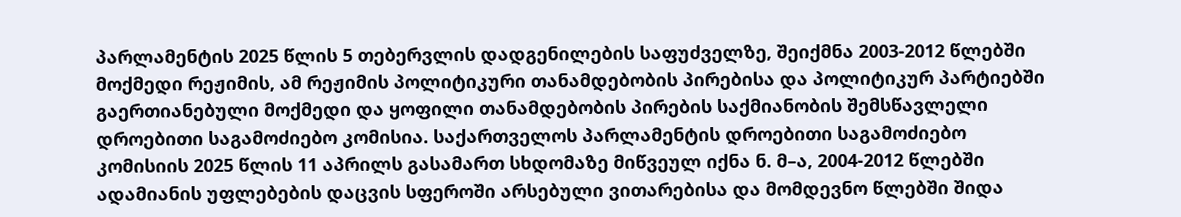პარლამენტის 2025 წლის 5 თებერვლის დადგენილების საფუძველზე, შეიქმნა 2003-2012 წლებში მოქმედი რეჟიმის, ამ რეჟიმის პოლიტიკური თანამდებობის პირებისა და პოლიტიკურ პარტიებში გაერთიანებული მოქმედი და ყოფილი თანამდებობის პირების საქმიანობის შემსწავლელი დროებითი საგამოძიებო კომისია. საქართველოს პარლამენტის დროებითი საგამოძიებო კომისიის 2025 წლის 11 აპრილს გასამართ სხდომაზე მიწვეულ იქნა ნ. მ–ა, 2004-2012 წლებში ადამიანის უფლებების დაცვის სფეროში არსებული ვითარებისა და მომდევნო წლებში შიდა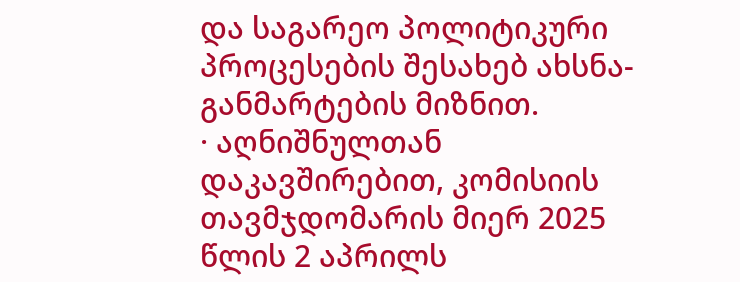და საგარეო პოლიტიკური პროცესების შესახებ ახსნა-განმარტების მიზნით.
· აღნიშნულთან დაკავშირებით, კომისიის თავმჯდომარის მიერ 2025 წლის 2 აპრილს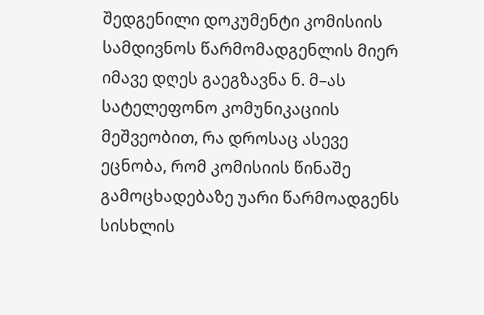შედგენილი დოკუმენტი კომისიის სამდივნოს წარმომადგენლის მიერ იმავე დღეს გაეგზავნა ნ. მ–ას სატელეფონო კომუნიკაციის მეშვეობით, რა დროსაც ასევე ეცნობა, რომ კომისიის წინაშე გამოცხადებაზე უარი წარმოადგენს სისხლის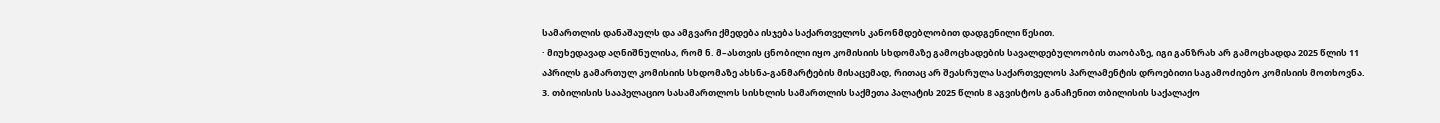სამართლის დანაშაულს და ამგვარი ქმედება ისჯება საქართველოს კანონმდებლობით დადგენილი წესით.
· მიუხედავად აღნიშნულისა, რომ ნ. მ–ასთვის ცნობილი იყო კომისიის სხდომაზე გამოცხადების სავალდებულოობის თაობაზე, იგი განზრახ არ გამოცხადდა 2025 წლის 11 აპრილს გამართულ კომისიის სხდომაზე ახსნა-განმარტების მისაცემად, რითაც არ შეასრულა საქართველოს პარლამენტის დროებითი საგამოძიებო კომისიის მოთხოვნა.
3. თბილისის სააპელაციო სასამართლოს სისხლის სამართლის საქმეთა პალატის 2025 წლის 8 აგვისტოს განაჩენით თბილისის საქალაქო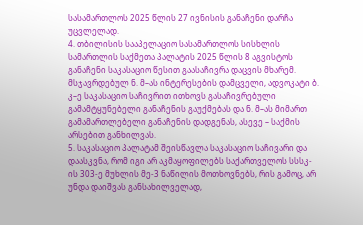სასამართლოს 2025 წლის 27 ივნისის განაჩენი დარჩა უცვლელად.
4. თბილისის სააპელაციო სასამართლოს სისხლის სამართლის საქმეთა პალატის 2025 წლის 8 აგვისტოს განაჩენი საკასაციო წესით გაასაჩივრა დაცვის მხარემ. მსჯავრდებულ ნ. მ–ას ინტერესების დამცველი, ადვოკატი ბ. კ–ე საკასაციო საჩივრით ითხოვს გასაჩივრებული გამამტყუნებელი განაჩენის გაუქმებას და ნ. მ–ას მიმართ გამამართლებელი განაჩენის დადგენას, ასევე – საქმის არსებით განხილვას.
5. საკასაციო პალატამ შეისწავლა საკასაციო საჩივარი და დაასკვნა, რომ იგი არ აკმაყოფილებს საქართველოს სსსკ-ის 303-ე მუხლის მე-3 ნაწილის მოთხოვნებს, რის გამოც, არ უნდა დაიშვას განსახილველად,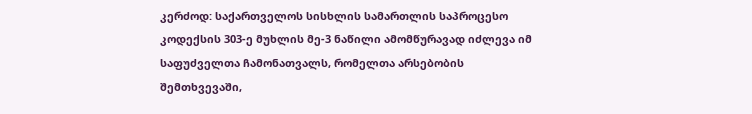კერძოდ: საქართველოს სისხლის სამართლის საპროცესო კოდექსის 303-ე მუხლის მე-3 ნაწილი ამომწურავად იძლევა იმ საფუძველთა ჩამონათვალს, რომელთა არსებობის შემთხვევაში,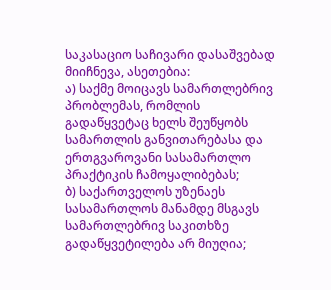საკასაციო საჩივარი დასაშვებად მიიჩნევა, ასეთებია:
ა) საქმე მოიცავს სამართლებრივ პრობლემას, რომლის გადაწყვეტაც ხელს შეუწყობს სამართლის განვითარებასა და ერთგვაროვანი სასამართლო პრაქტიკის ჩამოყალიბებას;
ბ) საქართველოს უზენაეს სასამართლოს მანამდე მსგავს სამართლებრივ საკითხზე გადაწყვეტილება არ მიუღია;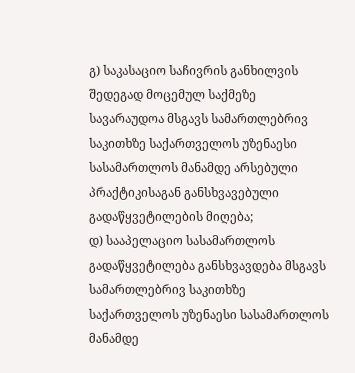გ) საკასაციო საჩივრის განხილვის შედეგად მოცემულ საქმეზე სავარაუდოა მსგავს სამართლებრივ საკითხზე საქართველოს უზენაესი სასამართლოს მანამდე არსებული პრაქტიკისაგან განსხვავებული გადაწყვეტილების მიღება;
დ) სააპელაციო სასამართლოს გადაწყვეტილება განსხვავდება მსგავს სამართლებრივ საკითხზე საქართველოს უზენაესი სასამართლოს მანამდე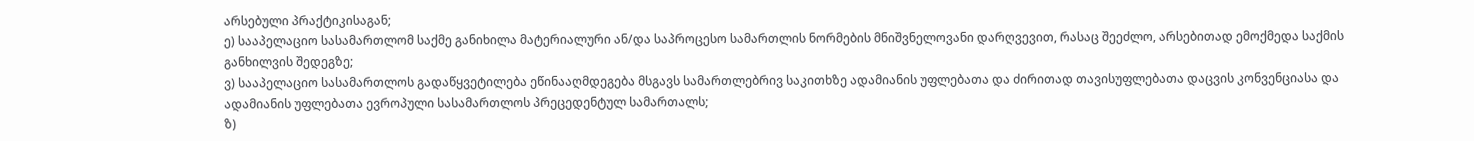არსებული პრაქტიკისაგან;
ე) სააპელაციო სასამართლომ საქმე განიხილა მატერიალური ან/და საპროცესო სამართლის ნორმების მნიშვნელოვანი დარღვევით, რასაც შეეძლო, არსებითად ემოქმედა საქმის განხილვის შედეგზე;
ვ) სააპელაციო სასამართლოს გადაწყვეტილება ეწინააღმდეგება მსგავს სამართლებრივ საკითხზე ადამიანის უფლებათა და ძირითად თავისუფლებათა დაცვის კონვენციასა და ადამიანის უფლებათა ევროპული სასამართლოს პრეცედენტულ სამართალს;
ზ)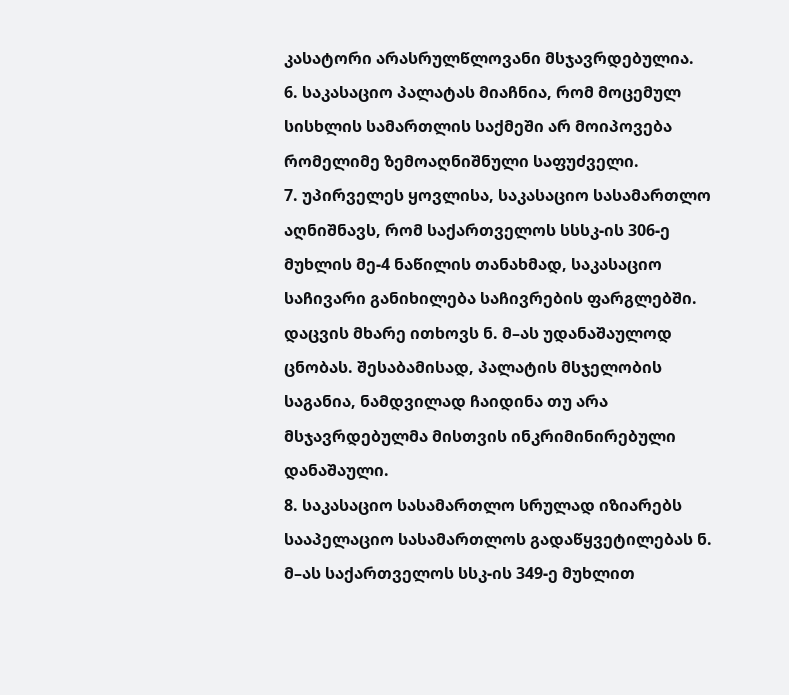კასატორი არასრულწლოვანი მსჯავრდებულია.
6. საკასაციო პალატას მიაჩნია, რომ მოცემულ სისხლის სამართლის საქმეში არ მოიპოვება რომელიმე ზემოაღნიშნული საფუძველი.
7. უპირველეს ყოვლისა, საკასაციო სასამართლო აღნიშნავს, რომ საქართველოს სსსკ-ის 306-ე მუხლის მე-4 ნაწილის თანახმად, საკასაციო საჩივარი განიხილება საჩივრების ფარგლებში. დაცვის მხარე ითხოვს ნ. მ–ას უდანაშაულოდ ცნობას. შესაბამისად, პალატის მსჯელობის საგანია, ნამდვილად ჩაიდინა თუ არა მსჯავრდებულმა მისთვის ინკრიმინირებული დანაშაული.
8. საკასაციო სასამართლო სრულად იზიარებს სააპელაციო სასამართლოს გადაწყვეტილებას ნ. მ–ას საქართველოს სსკ-ის 349-ე მუხლით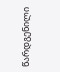წარდგენილი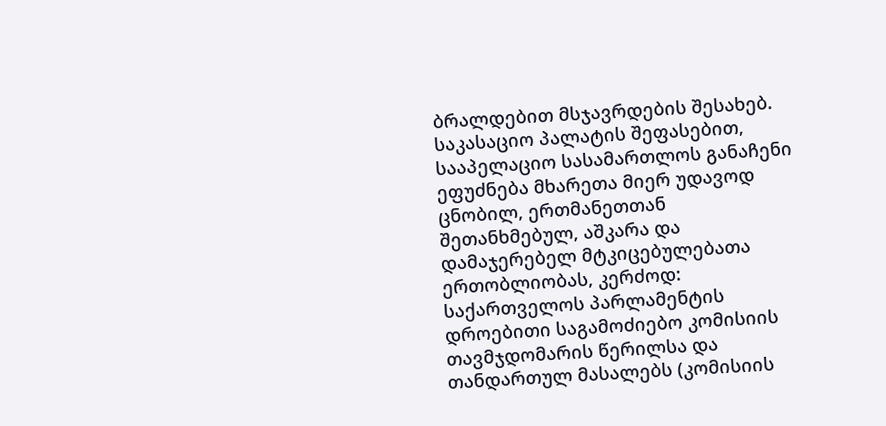ბრალდებით მსჯავრდების შესახებ. საკასაციო პალატის შეფასებით, სააპელაციო სასამართლოს განაჩენი ეფუძნება მხარეთა მიერ უდავოდ ცნობილ, ერთმანეთთან შეთანხმებულ, აშკარა და დამაჯერებელ მტკიცებულებათა ერთობლიობას, კერძოდ: საქართველოს პარლამენტის დროებითი საგამოძიებო კომისიის თავმჯდომარის წერილსა და თანდართულ მასალებს (კომისიის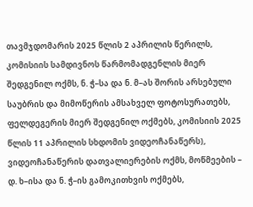თავმჯდომარის 2025 წლის 2 აპრილის წერილს, კომისიის სამდივნოს წარმომადგენლის მიერ შედგენილ ოქმს, ნ. ჭ–სა და ნ. მ–ას შორის არსებული საუბრის და მიმოწერის ამსახველ ფოტოსურათებს, ფელდეგერის მიერ შედგენილ ოქმებს, კომისიის 2025 წლის 11 აპრილის სხდომის ვიდეოჩანაწერს), ვიდეოჩანაწერის დათვალიერების ოქმს, მოწმეების – დ. ხ–ისა და ნ. ჭ–ის გამოკითხვის ოქმებს,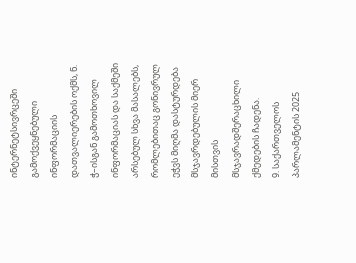ინტერნეტსივრცეში გამოქვეყნებული ინფორმაციის დათვალიერების ოქმს, ნ. ჭ–ისგან გამოთხოვილ ინფორმაციას და საქმეში არსებულ სხვა მასალებს, რომლებითაც გონივრულ ეჭვს მიღმა დასტურდება მსჯავრდებულის მიერ მისთვის მსჯავრადშერაცხილი ქმედების ჩადენა.
9. საქართველოს პარლამენტის 2025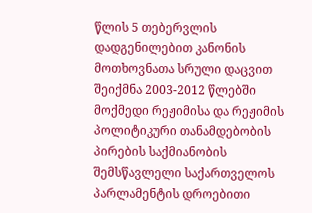წლის 5 თებერვლის დადგენილებით კანონის მოთხოვნათა სრული დაცვით შეიქმნა 2003-2012 წლებში მოქმედი რეჟიმისა და რეჟიმის პოლიტიკური თანამდებობის პირების საქმიანობის შემსწავლელი საქართველოს პარლამენტის დროებითი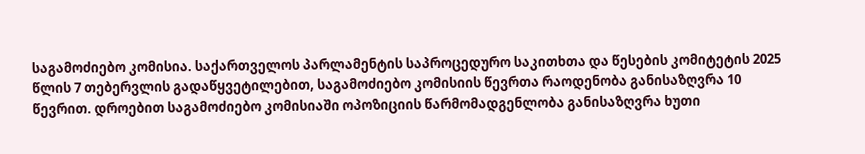საგამოძიებო კომისია. საქართველოს პარლამენტის საპროცედურო საკითხთა და წესების კომიტეტის 2025 წლის 7 თებერვლის გადაწყვეტილებით, საგამოძიებო კომისიის წევრთა რაოდენობა განისაზღვრა 10 წევრით. დროებით საგამოძიებო კომისიაში ოპოზიციის წარმომადგენლობა განისაზღვრა ხუთი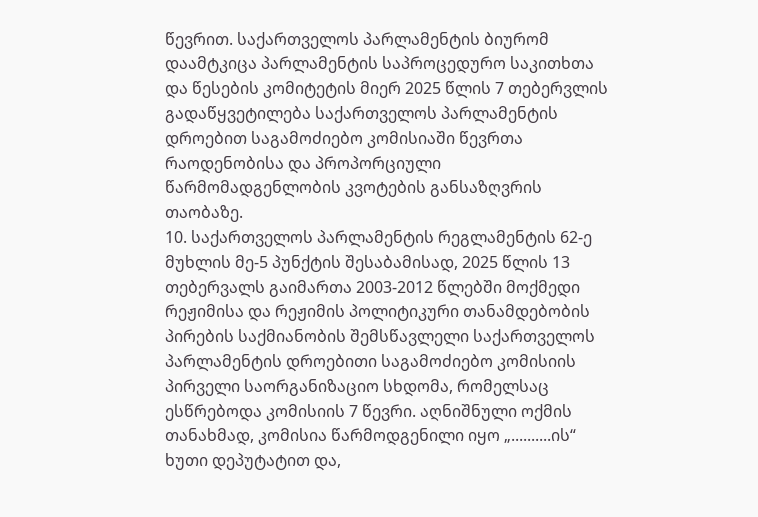წევრით. საქართველოს პარლამენტის ბიურომ დაამტკიცა პარლამენტის საპროცედურო საკითხთა და წესების კომიტეტის მიერ 2025 წლის 7 თებერვლის გადაწყვეტილება საქართველოს პარლამენტის დროებით საგამოძიებო კომისიაში წევრთა რაოდენობისა და პროპორციული წარმომადგენლობის კვოტების განსაზღვრის თაობაზე.
10. საქართველოს პარლამენტის რეგლამენტის 62-ე მუხლის მე-5 პუნქტის შესაბამისად, 2025 წლის 13 თებერვალს გაიმართა 2003-2012 წლებში მოქმედი რეჟიმისა და რეჟიმის პოლიტიკური თანამდებობის პირების საქმიანობის შემსწავლელი საქართველოს პარლამენტის დროებითი საგამოძიებო კომისიის პირველი საორგანიზაციო სხდომა, რომელსაც ესწრებოდა კომისიის 7 წევრი. აღნიშნული ოქმის თანახმად, კომისია წარმოდგენილი იყო „..........ის“ ხუთი დეპუტატით და,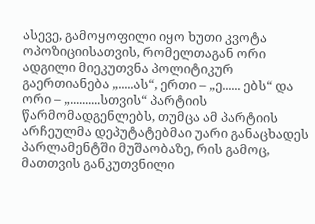ასევე, გამოყოფილი იყო ხუთი კვოტა ოპოზიციისათვის, რომელთაგან ორი ადგილი მიეკუთვნა პოლიტიკურ გაერთიანება „.....ას“, ერთი – „ე...... ებს“ და ორი – „..........სთვის“ პარტიის წარმომადგენლებს, თუმცა ამ პარტიის არჩეულმა დეპუტატებმაი უარი განაცხადეს პარლამენტში მუშაობაზე, რის გამოც, მათთვის განკუთვნილი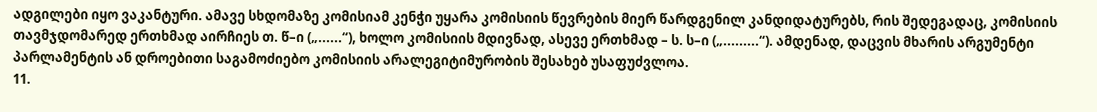ადგილები იყო ვაკანტური. ამავე სხდომაზე კომისიამ კენჭი უყარა კომისიის წევრების მიერ წარდგენილ კანდიდატურებს, რის შედეგადაც, კომისიის თავმჯდომარედ ერთხმად აირჩიეს თ. წ–ი („......“), ხოლო კომისიის მდივნად, ასევე ერთხმად – ს. ს–ი („.........“). ამდენად, დაცვის მხარის არგუმენტი პარლამენტის ან დროებითი საგამოძიებო კომისიის არალეგიტიმურობის შესახებ უსაფუძვლოა.
11.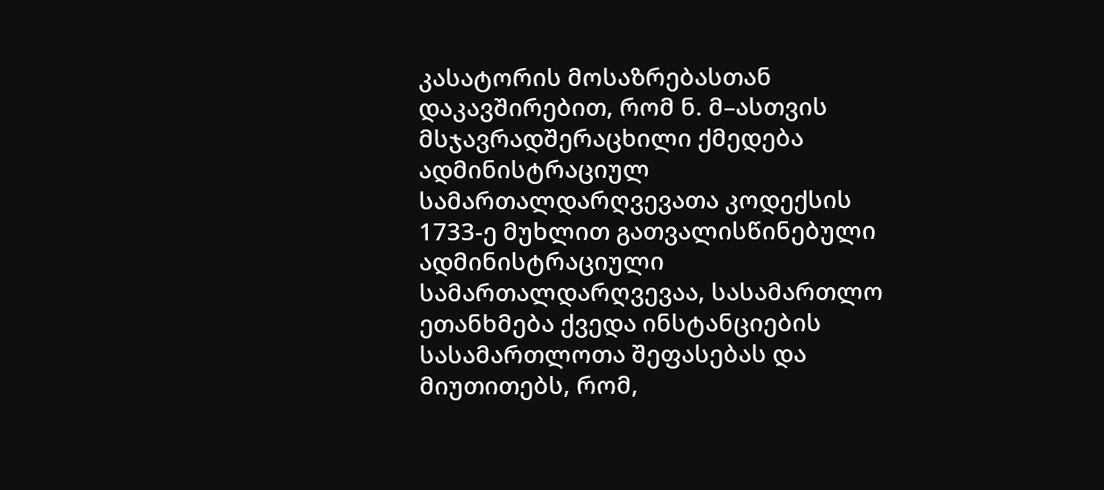კასატორის მოსაზრებასთან დაკავშირებით, რომ ნ. მ–ასთვის მსჯავრადშერაცხილი ქმედება ადმინისტრაციულ სამართალდარღვევათა კოდექსის 1733-ე მუხლით გათვალისწინებული ადმინისტრაციული სამართალდარღვევაა, სასამართლო ეთანხმება ქვედა ინსტანციების სასამართლოთა შეფასებას და მიუთითებს, რომ,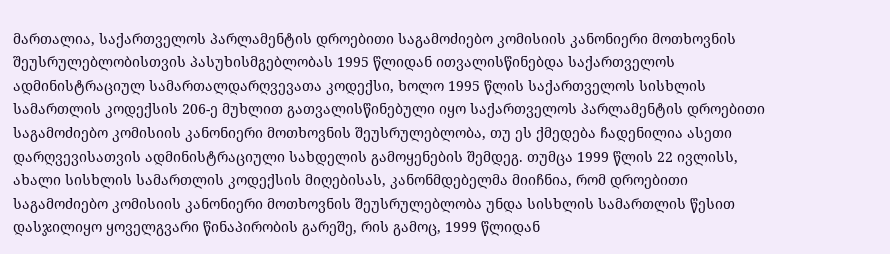მართალია, საქართველოს პარლამენტის დროებითი საგამოძიებო კომისიის კანონიერი მოთხოვნის შეუსრულებლობისთვის პასუხისმგებლობას 1995 წლიდან ითვალისწინებდა საქართველოს ადმინისტრაციულ სამართალდარღვევათა კოდექსი, ხოლო 1995 წლის საქართველოს სისხლის სამართლის კოდექსის 206-ე მუხლით გათვალისწინებული იყო საქართველოს პარლამენტის დროებითი საგამოძიებო კომისიის კანონიერი მოთხოვნის შეუსრულებლობა, თუ ეს ქმედება ჩადენილია ასეთი დარღვევისათვის ადმინისტრაციული სახდელის გამოყენების შემდეგ. თუმცა 1999 წლის 22 ივლისს, ახალი სისხლის სამართლის კოდექსის მიღებისას, კანონმდებელმა მიიჩნია, რომ დროებითი საგამოძიებო კომისიის კანონიერი მოთხოვნის შეუსრულებლობა უნდა სისხლის სამართლის წესით დასჯილიყო ყოველგვარი წინაპირობის გარეშე, რის გამოც, 1999 წლიდან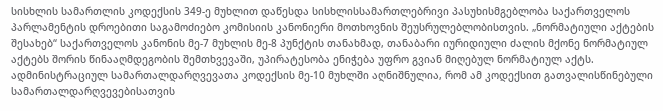სისხლის სამართლის კოდექსის 349-ე მუხლით დაწესდა სისხლისსამართლებრივი პასუხისმგებლობა საქართველოს პარლამენტის დროებითი საგამოძიებო კომისიის კანონიერი მოთხოვნის შეუსრულებლობისთვის. „ნორმატიული აქტების შესახებ“ საქართველოს კანონის მე-7 მუხლის მე-8 პუნქტის თანახმად, თანაბარი იურიდიული ძალის მქონე ნორმატიულ აქტებს შორის წინააღმდეგობის შემთხვევაში, უპირატესობა ენიჭება უფრო გვიან მიღებულ ნორმატიულ აქტს. ადმინისტრაციულ სამართალდარღვევათა კოდექსის მე-10 მუხლში აღნიშნულია, რომ ამ კოდექსით გათვალისწინებული სამართალდარღვევებისათვის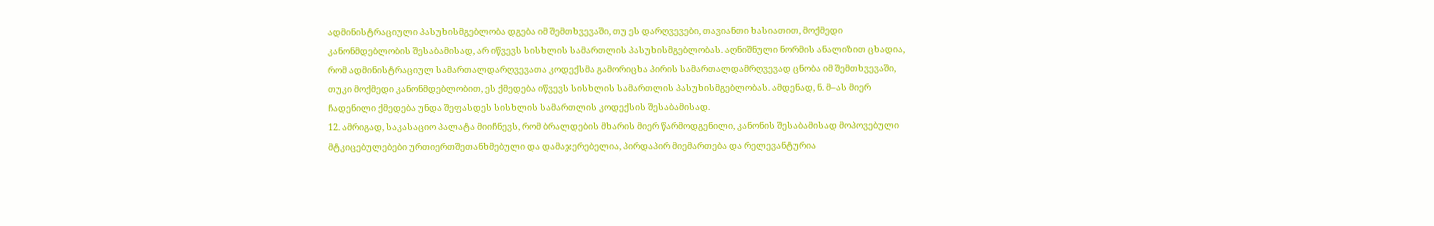ადმინისტრაციული პასუხისმგებლობა დგება იმ შემთხვევაში, თუ ეს დარღვევები, თავიანთი ხასიათით, მოქმედი კანონმდებლობის შესაბამისად, არ იწვევს სისხლის სამართლის პასუხისმგებლობას. აღნიშნული ნორმის ანალიზით ცხადია, რომ ადმინისტრაციულ სამართალდარღვევათა კოდექსმა გამორიცხა პირის სამართალდამრღვევად ცნობა იმ შემთხვევაში, თუკი მოქმედი კანონმდებლობით, ეს ქმედება იწვევს სისხლის სამართლის პასუხისმგებლობას. ამდენად, ნ. მ–ას მიერ ჩადენილი ქმედება უნდა შეფასდეს სისხლის სამართლის კოდექსის შესაბამისად.
12. ამრიგად, საკასაციო პალატა მიიჩნევს, რომ ბრალდების მხარის მიერ წარმოდგენილი, კანონის შესაბამისად მოპოვებული მტკიცებულებები ურთიერთშეთანხმებული და დამაჯერებელია, პირდაპირ მიემართება და რელევანტურია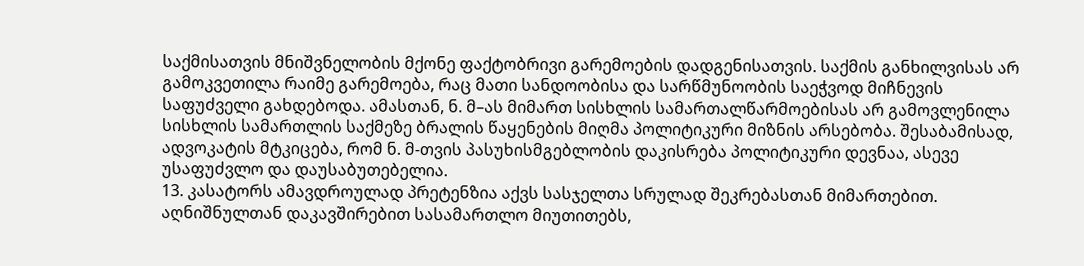საქმისათვის მნიშვნელობის მქონე ფაქტობრივი გარემოების დადგენისათვის. საქმის განხილვისას არ გამოკვეთილა რაიმე გარემოება, რაც მათი სანდოობისა და სარწმუნოობის საეჭვოდ მიჩნევის საფუძველი გახდებოდა. ამასთან, ნ. მ–ას მიმართ სისხლის სამართალწარმოებისას არ გამოვლენილა სისხლის სამართლის საქმეზე ბრალის წაყენების მიღმა პოლიტიკური მიზნის არსებობა. შესაბამისად, ადვოკატის მტკიცება, რომ ნ. მ-თვის პასუხისმგებლობის დაკისრება პოლიტიკური დევნაა, ასევე უსაფუძვლო და დაუსაბუთებელია.
13. კასატორს ამავდროულად პრეტენზია აქვს სასჯელთა სრულად შეკრებასთან მიმართებით. აღნიშნულთან დაკავშირებით სასამართლო მიუთითებს,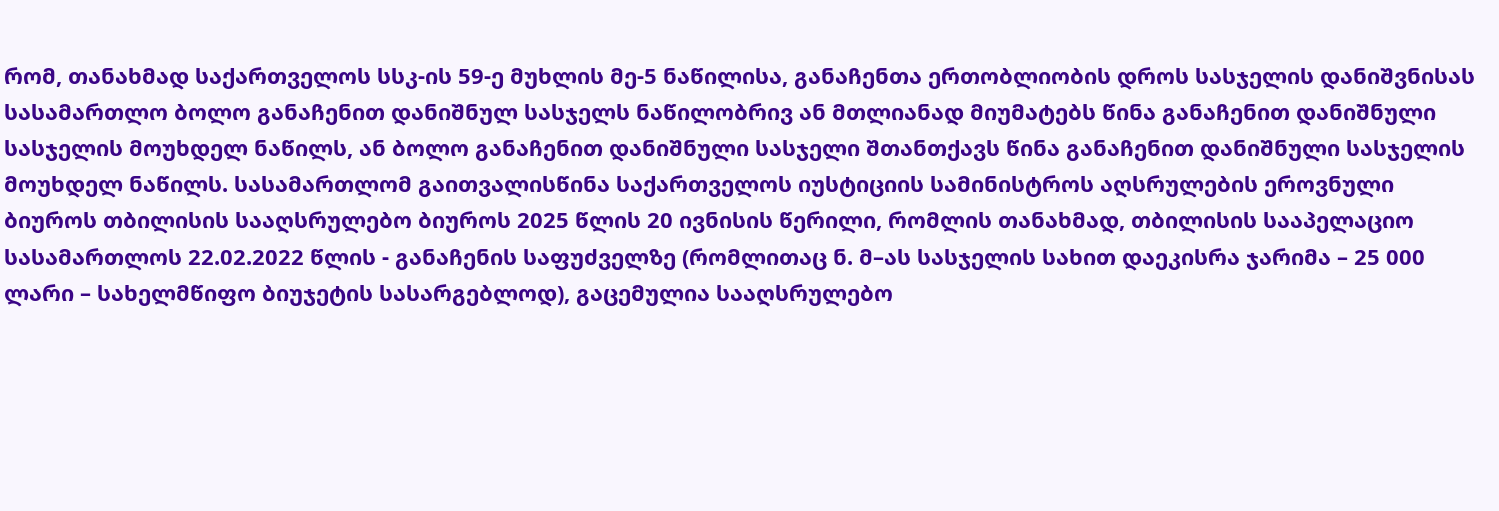რომ, თანახმად საქართველოს სსკ-ის 59-ე მუხლის მე-5 ნაწილისა, განაჩენთა ერთობლიობის დროს სასჯელის დანიშვნისას სასამართლო ბოლო განაჩენით დანიშნულ სასჯელს ნაწილობრივ ან მთლიანად მიუმატებს წინა განაჩენით დანიშნული სასჯელის მოუხდელ ნაწილს, ან ბოლო განაჩენით დანიშნული სასჯელი შთანთქავს წინა განაჩენით დანიშნული სასჯელის მოუხდელ ნაწილს. სასამართლომ გაითვალისწინა საქართველოს იუსტიციის სამინისტროს აღსრულების ეროვნული ბიუროს თბილისის სააღსრულებო ბიუროს 2025 წლის 20 ივნისის წერილი, რომლის თანახმად, თბილისის სააპელაციო სასამართლოს 22.02.2022 წლის - განაჩენის საფუძველზე (რომლითაც ნ. მ–ას სასჯელის სახით დაეკისრა ჯარიმა – 25 000 ლარი – სახელმწიფო ბიუჯეტის სასარგებლოდ), გაცემულია სააღსრულებო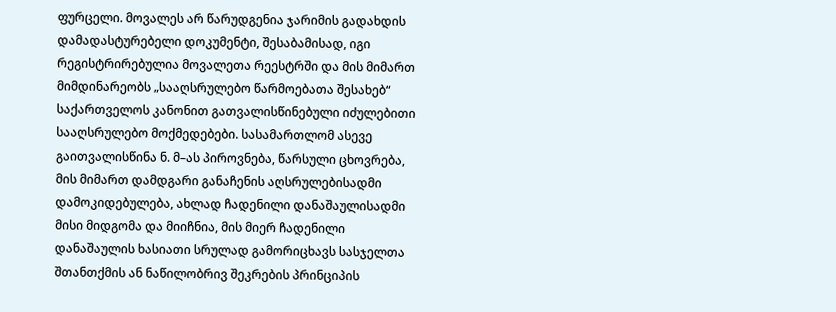ფურცელი. მოვალეს არ წარუდგენია ჯარიმის გადახდის დამადასტურებელი დოკუმენტი, შესაბამისად, იგი რეგისტრირებულია მოვალეთა რეესტრში და მის მიმართ მიმდინარეობს „სააღსრულებო წარმოებათა შესახებ“ საქართველოს კანონით გათვალისწინებული იძულებითი სააღსრულებო მოქმედებები. სასამართლომ ასევე გაითვალისწინა ნ. მ–ას პიროვნება, წარსული ცხოვრება, მის მიმართ დამდგარი განაჩენის აღსრულებისადმი დამოკიდებულება, ახლად ჩადენილი დანაშაულისადმი მისი მიდგომა და მიიჩნია, მის მიერ ჩადენილი დანაშაულის ხასიათი სრულად გამორიცხავს სასჯელთა შთანთქმის ან ნაწილობრივ შეკრების პრინციპის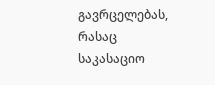გავრცელებას, რასაც საკასაციო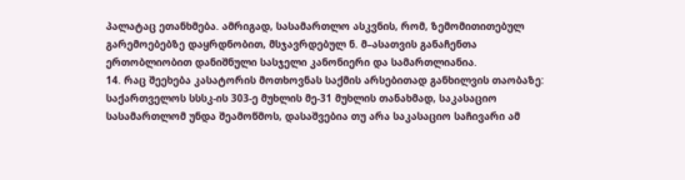პალატაც ეთანხმება. ამრიგად, სასამართლო ასკვნის, რომ, ზემომითითებულ გარემოებებზე დაყრდნობით, მსჯავრდებულ ნ. მ–ასათვის განაჩენთა ერთობლიობით დანიშნული სასჯელი კანონიერი და სამართლიანია.
14. რაც შეეხება კასატორის მოთხოვნას საქმის არსებითად განხილვის თაობაზე: საქართველოს სსსკ-ის 303-ე მუხლის მე-31 მუხლის თანახმად, საკასაციო სასამართლომ უნდა შეამოწმოს, დასაშვებია თუ არა საკასაციო საჩივარი ამ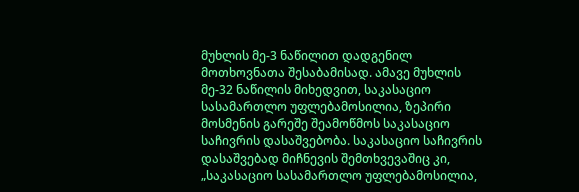მუხლის მე-3 ნაწილით დადგენილ მოთხოვნათა შესაბამისად. ამავე მუხლის მე-32 ნაწილის მიხედვით, საკასაციო სასამართლო უფლებამოსილია, ზეპირი მოსმენის გარეშე შეამოწმოს საკასაციო საჩივრის დასაშვებობა. საკასაციო საჩივრის დასაშვებად მიჩნევის შემთხვევაშიც კი, „საკასაციო სასამართლო უფლებამოსილია,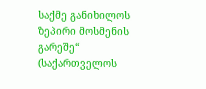საქმე განიხილოს ზეპირი მოსმენის გარეშე“ (საქართველოს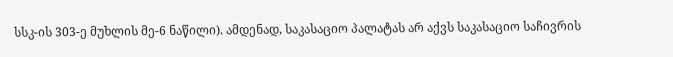სსკ-ის 303-ე მუხლის მე-6 ნაწილი). ამდენად, საკასაციო პალატას არ აქვს საკასაციო საჩივრის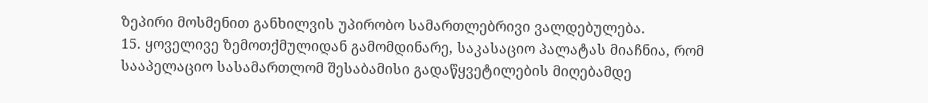ზეპირი მოსმენით განხილვის უპირობო სამართლებრივი ვალდებულება.
15. ყოველივე ზემოთქმულიდან გამომდინარე, საკასაციო პალატას მიაჩნია, რომ სააპელაციო სასამართლომ შესაბამისი გადაწყვეტილების მიღებამდე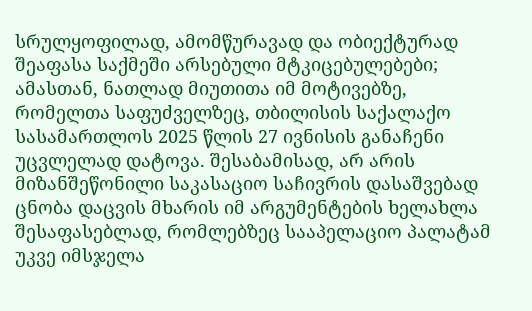სრულყოფილად, ამომწურავად და ობიექტურად შეაფასა საქმეში არსებული მტკიცებულებები; ამასთან, ნათლად მიუთითა იმ მოტივებზე, რომელთა საფუძველზეც, თბილისის საქალაქო სასამართლოს 2025 წლის 27 ივნისის განაჩენი უცვლელად დატოვა. შესაბამისად, არ არის მიზანშეწონილი საკასაციო საჩივრის დასაშვებად ცნობა დაცვის მხარის იმ არგუმენტების ხელახლა შესაფასებლად, რომლებზეც სააპელაციო პალატამ უკვე იმსჯელა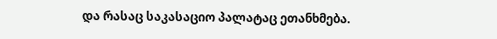და რასაც საკასაციო პალატაც ეთანხმება.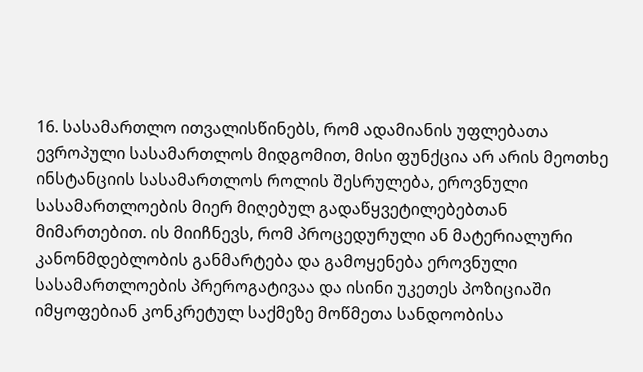16. სასამართლო ითვალისწინებს, რომ ადამიანის უფლებათა ევროპული სასამართლოს მიდგომით, მისი ფუნქცია არ არის მეოთხე ინსტანციის სასამართლოს როლის შესრულება, ეროვნული სასამართლოების მიერ მიღებულ გადაწყვეტილებებთან მიმართებით. ის მიიჩნევს, რომ პროცედურული ან მატერიალური კანონმდებლობის განმარტება და გამოყენება ეროვნული სასამართლოების პრეროგატივაა და ისინი უკეთეს პოზიციაში იმყოფებიან კონკრეტულ საქმეზე მოწმეთა სანდოობისა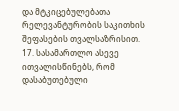და მტკიცებულებათა რელევანტურობის საკითხის შეფასების თვალსაზრისით.
17. სასამართლო ასევე ითვალისწინებს, რომ დასაბუთებული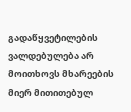გადაწყვეტილების ვალდებულება არ მოითხოვს მხარეების მიერ მითითებულ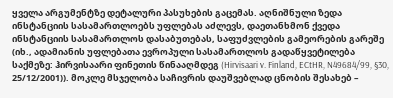ყველა არგუმენტზე დეტალური პასუხების გაცემას. აღნიშნული ზედა ინსტანციის სასამართლოებს უფლებას აძლევს, დაეთანხმონ ქვედა ინსტანციის სასამართლოს დასაბუთებას, საფუძვლების გამეორების გარეშე (იხ., ადამიანის უფლებათა ევროპული სასამართლოს გადაწყვეტილება საქმეზე: ჰირვისაარი ფინეთის წინააღმდეგ (Hirvisaari v. Finland, ECtHR, N49684/99, §30, 25/12/2001)). მოკლე მსჯელობა საჩივრის დაუშვებლად ცნობის შესახებ –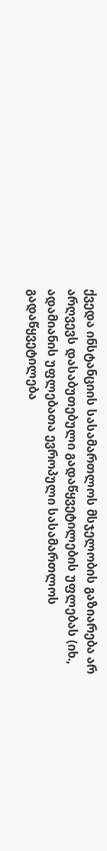ქვედა ინსტანციის სასამართლოს მსჯელობის გაზიარება არ არღვევს დასაბუთებული გადაწყვეტილების უფლებას (იხ., ადამიანის უფლებათა ევროპული სასამართლოს გადაწყვეტილება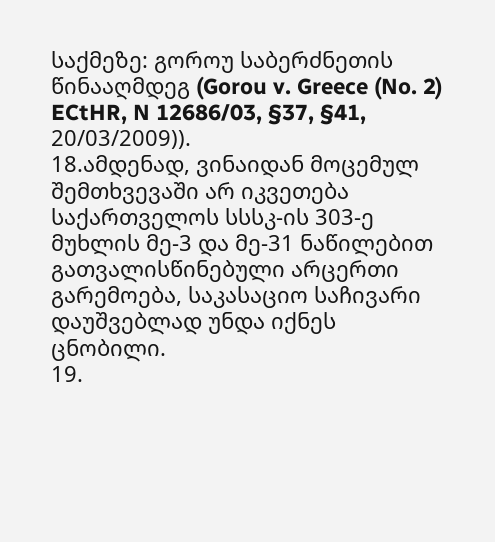საქმეზე: გოროუ საბერძნეთის წინააღმდეგ (Gorou v. Greece (No. 2) ECtHR, N 12686/03, §37, §41, 20/03/2009)).
18.ამდენად, ვინაიდან მოცემულ შემთხვევაში არ იკვეთება საქართველოს სსსკ-ის 303-ე მუხლის მე-3 და მე-31 ნაწილებით გათვალისწინებული არცერთი გარემოება, საკასაციო საჩივარი დაუშვებლად უნდა იქნეს ცნობილი.
19.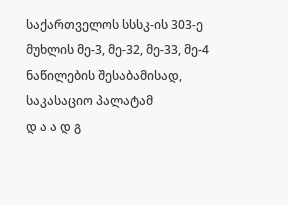საქართველოს სსსკ-ის 303-ე მუხლის მე-3, მე-32, მე-33, მე-4 ნაწილების შესაბამისად, საკასაციო პალატამ
დ ა ა დ გ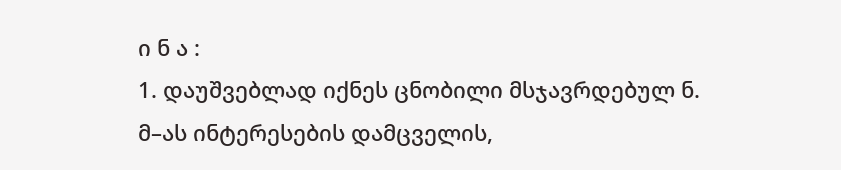ი ნ ა :
1. დაუშვებლად იქნეს ცნობილი მსჯავრდებულ ნ. მ–ას ინტერესების დამცველის,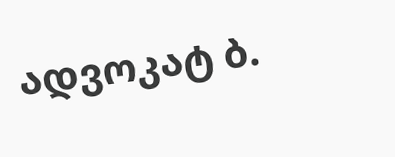ადვოკატ ბ.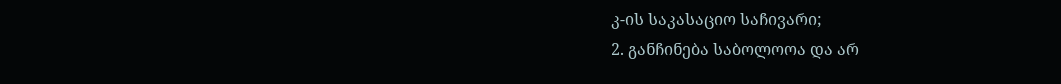კ-ის საკასაციო საჩივარი;
2. განჩინება საბოლოოა და არ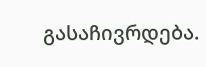გასაჩივრდება.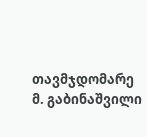თავმჯდომარე მ. გაბინაშვილი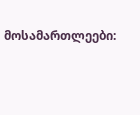მოსამართლეები: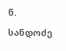ნ. სანდოძე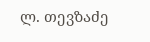ლ. თევზაძე